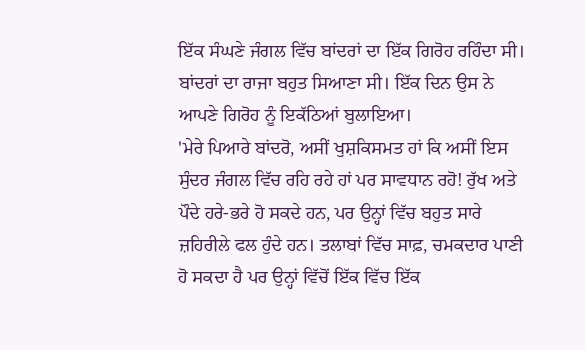ਇੱਕ ਸੰਘਣੇ ਜੰਗਲ ਵਿੱਚ ਬਾਂਦਰਾਂ ਦਾ ਇੱਕ ਗਿਰੋਹ ਰਹਿੰਦਾ ਸੀ। ਬਾਂਦਰਾਂ ਦਾ ਰਾਜਾ ਬਹੁਤ ਸਿਆਣਾ ਸੀ। ਇੱਕ ਦਿਨ ਉਸ ਨੇ ਆਪਣੇ ਗਿਰੋਹ ਨੂੰ ਇਕੱਠਿਆਂ ਬੁਲਾਇਆ।
'ਮੇਰੇ ਪਿਆਰੇ ਬਾਂਦਰੋ, ਅਸੀਂ ਖੁਸ਼ਕਿਸਮਤ ਹਾਂ ਕਿ ਅਸੀਂ ਇਸ ਸੁੰਦਰ ਜੰਗਲ ਵਿੱਚ ਰਹਿ ਰਹੇ ਹਾਂ ਪਰ ਸਾਵਧਾਨ ਰਹੋ! ਰੁੱਖ ਅਤੇ ਪੌਦੇ ਹਰੇ-ਭਰੇ ਹੋ ਸਕਦੇ ਹਨ, ਪਰ ਉਨ੍ਹਾਂ ਵਿੱਚ ਬਹੁਤ ਸਾਰੇ ਜ਼ਹਿਰੀਲੇ ਫਲ ਹੁੰਦੇ ਹਨ। ਤਲਾਬਾਂ ਵਿੱਚ ਸਾਫ਼, ਚਮਕਦਾਰ ਪਾਣੀ ਹੋ ਸਕਦਾ ਹੈ ਪਰ ਉਨ੍ਹਾਂ ਵਿੱਚੋਂ ਇੱਕ ਵਿੱਚ ਇੱਕ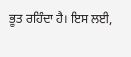ਭੂਤ ਰਹਿੰਦਾ ਹੈ। ਇਸ ਲਈ,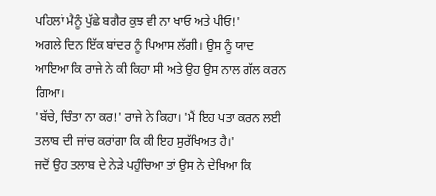ਪਹਿਲਾਂ ਮੈਨੂੰ ਪੁੱਛੇ ਬਗੈਰ ਕੁਝ ਵੀ ਨਾ ਖਾਓ ਅਤੇ ਪੀਓ!'
ਅਗਲੇ ਦਿਨ ਇੱਕ ਬਾਂਦਰ ਨੂੰ ਪਿਆਸ ਲੱਗੀ। ਉਸ ਨੂੰ ਯਾਦ ਆਇਆ ਕਿ ਰਾਜੇ ਨੇ ਕੀ ਕਿਹਾ ਸੀ ਅਤੇ ਉਹ ਉਸ ਨਾਲ ਗੱਲ ਕਰਨ ਗਿਆ।
'ਬੱਚੇ, ਚਿੰਤਾ ਨਾ ਕਰ!' ਰਾਜੇ ਨੇ ਕਿਹਾ। 'ਮੈਂ ਇਹ ਪਤਾ ਕਰਨ ਲਈ ਤਲਾਬ ਦੀ ਜਾਂਚ ਕਰਾਂਗਾ ਕਿ ਕੀ ਇਹ ਸੁਰੱਖਿਅਤ ਹੈ।'
ਜਦੋਂ ਉਹ ਤਲਾਬ ਦੇ ਨੇੜੇ ਪਹੁੰਚਿਆ ਤਾਂ ਉਸ ਨੇ ਦੇਖਿਆ ਕਿ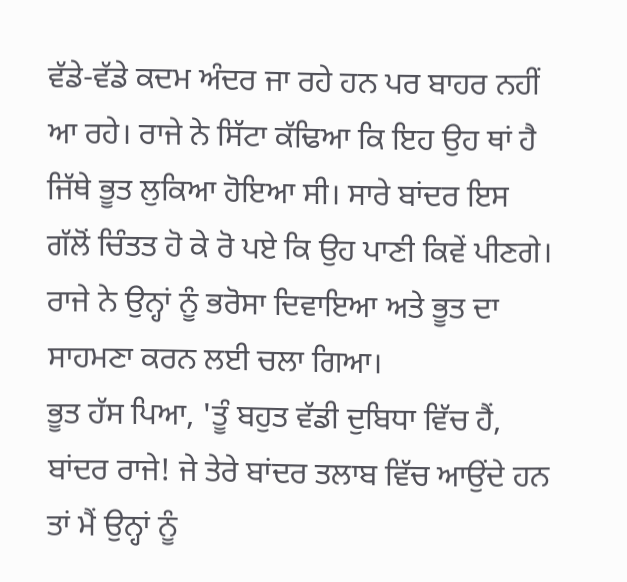ਵੱਡੇ-ਵੱਡੇ ਕਦਮ ਅੰਦਰ ਜਾ ਰਹੇ ਹਨ ਪਰ ਬਾਹਰ ਨਹੀਂ ਆ ਰਹੇ। ਰਾਜੇ ਨੇ ਸਿੱਟਾ ਕੱਢਿਆ ਕਿ ਇਹ ਉਹ ਥਾਂ ਹੈ ਜਿੱਥੇ ਭੂਤ ਲੁਕਿਆ ਹੋਇਆ ਸੀ। ਸਾਰੇ ਬਾਂਦਰ ਇਸ ਗੱਲੋਂ ਚਿੰਤਤ ਹੋ ਕੇ ਰੋ ਪਏ ਕਿ ਉਹ ਪਾਣੀ ਕਿਵੇਂ ਪੀਣਗੇ। ਰਾਜੇ ਨੇ ਉਨ੍ਹਾਂ ਨੂੰ ਭਰੋਸਾ ਦਿਵਾਇਆ ਅਤੇ ਭੂਤ ਦਾ ਸਾਹਮਣਾ ਕਰਨ ਲਈ ਚਲਾ ਗਿਆ।
ਭੂਤ ਹੱਸ ਪਿਆ, 'ਤੂੰ ਬਹੁਤ ਵੱਡੀ ਦੁਬਿਧਾ ਵਿੱਚ ਹੈਂ, ਬਾਂਦਰ ਰਾਜੇ! ਜੇ ਤੇਰੇ ਬਾਂਦਰ ਤਲਾਬ ਵਿੱਚ ਆਉਂਦੇ ਹਨ ਤਾਂ ਮੈਂ ਉਨ੍ਹਾਂ ਨੂੰ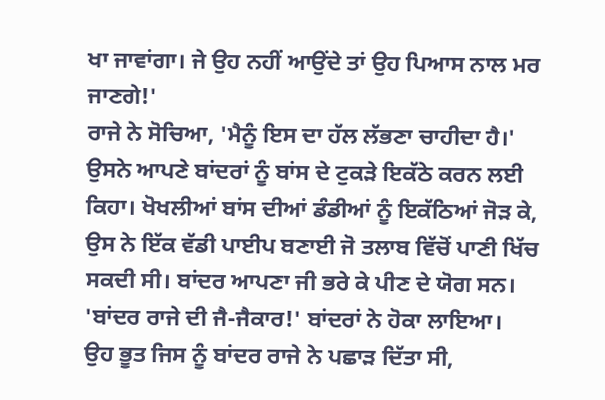ਖਾ ਜਾਵਾਂਗਾ। ਜੇ ਉਹ ਨਹੀਂ ਆਉਂਦੇ ਤਾਂ ਉਹ ਪਿਆਸ ਨਾਲ ਮਰ ਜਾਣਗੇ!'
ਰਾਜੇ ਨੇ ਸੋਚਿਆ, 'ਮੈਨੂੰ ਇਸ ਦਾ ਹੱਲ ਲੱਭਣਾ ਚਾਹੀਦਾ ਹੈ।'
ਉਸਨੇ ਆਪਣੇ ਬਾਂਦਰਾਂ ਨੂੰ ਬਾਂਸ ਦੇ ਟੁਕੜੇ ਇਕੱਠੇ ਕਰਨ ਲਈ ਕਿਹਾ। ਖੋਖਲੀਆਂ ਬਾਂਸ ਦੀਆਂ ਡੰਡੀਆਂ ਨੂੰ ਇਕੱਠਿਆਂ ਜੋੜ ਕੇ, ਉਸ ਨੇ ਇੱਕ ਵੱਡੀ ਪਾਈਪ ਬਣਾਈ ਜੋ ਤਲਾਬ ਵਿੱਚੋਂ ਪਾਣੀ ਖਿੱਚ ਸਕਦੀ ਸੀ। ਬਾਂਦਰ ਆਪਣਾ ਜੀ ਭਰੇ ਕੇ ਪੀਣ ਦੇ ਯੋਗ ਸਨ।
'ਬਾਂਦਰ ਰਾਜੇ ਦੀ ਜੈ-ਜੈਕਾਰ!' ਬਾਂਦਰਾਂ ਨੇ ਹੋਕਾ ਲਾਇਆ।
ਉਹ ਭੂਤ ਜਿਸ ਨੂੰ ਬਾਂਦਰ ਰਾਜੇ ਨੇ ਪਛਾੜ ਦਿੱਤਾ ਸੀ,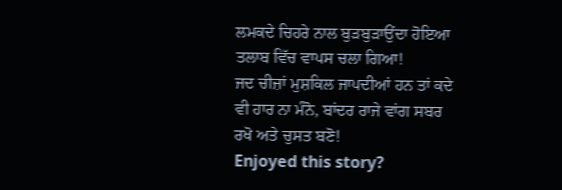ਲਮਕਦੇ ਚਿਹਰੇ ਨਾਲ ਬੁੜਬੁੜਾਉਂਦਾ ਹੋਇਆ ਤਲਾਬ ਵਿੱਚ ਵਾਪਸ ਚਲਾ ਗਿਆ!
ਜਦ ਚੀਜ਼ਾਂ ਮੁਸ਼ਕਿਲ ਜਾਪਦੀਆਂ ਹਨ ਤਾਂ ਕਦੇ ਵੀ ਹਾਰ ਨਾ ਮੰਨੋ, ਬਾਂਦਰ ਰਾਜੇ ਵਾਂਗ ਸਬਰ ਰਖੋ ਅਤੇ ਚੁਸਤ ਬਣੋ!
Enjoyed this story?